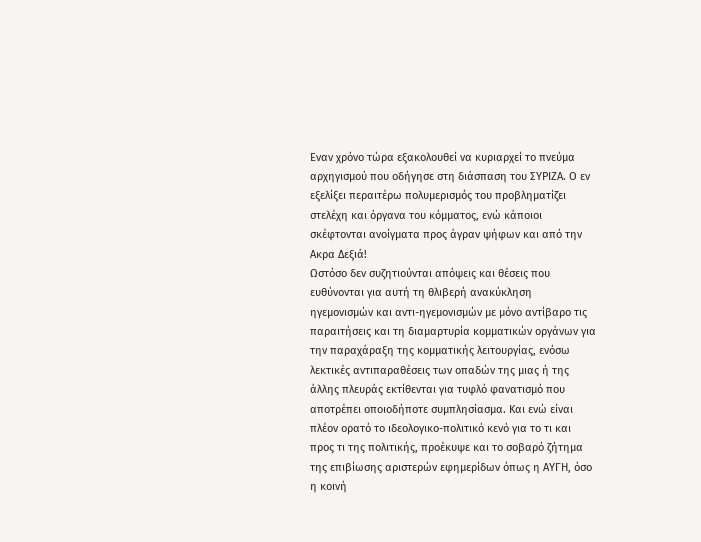Εναν χρόνο τώρα εξακολουθεί να κυριαρχεί το πνεύμα αρχηγισμού που οδήγησε στη διάσπαση του ΣΥΡΙΖΑ. Ο εν εξελίξει περαιτέρω πολυμερισμός του προβληματίζει στελέχη και όργανα του κόμματος, ενώ κάποιοι σκέφτονται ανοίγματα προς άγραν ψήφων και από την Ακρα Δεξιά!
Ωστόσο δεν συζητιούνται απόψεις και θέσεις που ευθύνονται για αυτή τη θλιβερή ανακύκληση ηγεμονισμών και αντι-ηγεμονισμών με μόνο αντίβαρο τις παραιτήσεις και τη διαμαρτυρία κομματικών οργάνων για την παραχάραξη της κομματικής λειτουργίας, ενόσω λεκτικές αντιπαραθέσεις των οπαδών της μιας ή της άλλης πλευράς εκτίθενται για τυφλό φανατισμό που αποτρέπει οποιοδήποτε συμπλησίασμα. Και ενώ είναι πλέον ορατό το ιδεολογικο-πολιτικό κενό για το τι και προς τι της πολιτικής, προέκυψε και το σοβαρό ζήτημα της επιβίωσης αριστερών εφημερίδων όπως η ΑΥΓΗ, όσο η κοινή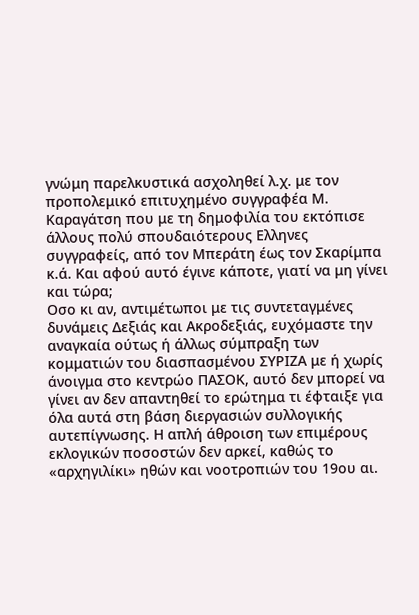γνώμη παρελκυστικά ασχοληθεί λ.χ. με τον προπολεμικό επιτυχημένο συγγραφέα Μ. Καραγάτση που με τη δημοφιλία του εκτόπισε άλλους πολύ σπουδαιότερους Ελληνες συγγραφείς, από τον Μπεράτη έως τον Σκαρίμπα κ.ά. Και αφού αυτό έγινε κάποτε, γιατί να μη γίνει και τώρα;
Οσο κι αν, αντιμέτωποι με τις συντεταγμένες δυνάμεις Δεξιάς και Ακροδεξιάς, ευχόμαστε την αναγκαία ούτως ή άλλως σύμπραξη των κομματιών του διασπασμένου ΣΥΡΙΖΑ με ή χωρίς άνοιγμα στο κεντρώο ΠΑΣΟΚ, αυτό δεν μπορεί να γίνει αν δεν απαντηθεί το ερώτημα τι έφταιξε για όλα αυτά στη βάση διεργασιών συλλογικής αυτεπίγνωσης. Η απλή άθροιση των επιμέρους εκλογικών ποσοστών δεν αρκεί, καθώς το «αρχηγιλίκι» ηθών και νοοτροπιών του 19ου αι.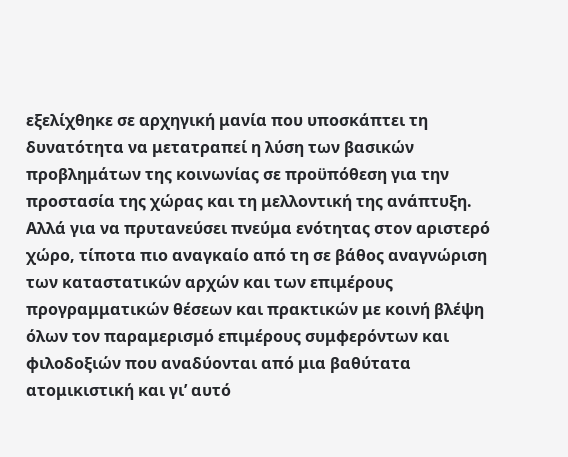εξελίχθηκε σε αρχηγική μανία που υποσκάπτει τη δυνατότητα να μετατραπεί η λύση των βασικών προβλημάτων της κοινωνίας σε προϋπόθεση για την προστασία της χώρας και τη μελλοντική της ανάπτυξη.
Αλλά για να πρυτανεύσει πνεύμα ενότητας στον αριστερό χώρο, τίποτα πιο αναγκαίο από τη σε βάθος αναγνώριση των καταστατικών αρχών και των επιμέρους προγραμματικών θέσεων και πρακτικών με κοινή βλέψη όλων τον παραμερισμό επιμέρους συμφερόντων και φιλοδοξιών που αναδύονται από μια βαθύτατα ατομικιστική και γι’ αυτό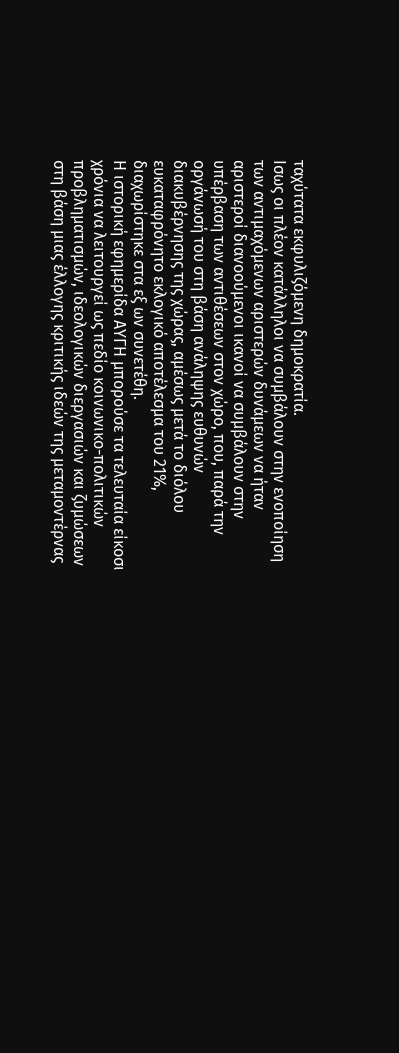ταχύτατα εκφυλιζόμενη δημοκρατία.
Ισως οι πλέον κατάλληλοι να συμβάλουν στην ενοποίηση των αντιμαχόμενων αριστερών δυνάμεων να ήταν αριστεροί διανοούμενοι ικανοί να συμβάλουν στην υπέρβαση των αντιθέσεων στον χώρο, που, παρά την οργάνωσή του στη βάση ανάληψης ευθυνών διακυβέρνησης της χώρας, αμέσως μετά το διόλου ευκαταφρόνητο εκλογικό αποτέλεσμα του 21%, διαχωρίστηκε στα εξ ων συνετέθη.
Η ιστορική εφημερίδα ΑΥΓΗ μπορούσε τα τελευταία είκοσι χρόνια να λειτουργεί ως πεδίο κοινωνικο-πολιτικών προβληματισμών, ιδεολογικών διεργασιών και ζυμώσεων στη βάση μιας έλλογης κριτικής ιδεών της μεταμοντέρνας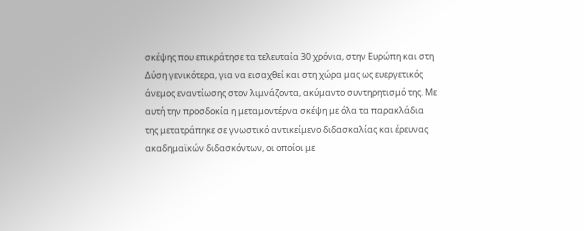σκέψης που επικράτησε τα τελευταία 30 χρόνια, στην Ευρώπη και στη Δύση γενικότερα, για να εισαχθεί και στη χώρα μας ως ευεργετικός άνεμος εναντίωσης στον λιμνάζοντα, ακύμαντο συντηρητισμό της. Με αυτή την προσδοκία η μεταμοντέρνα σκέψη με όλα τα παρακλάδια της μετατράπηκε σε γνωστικό αντικείμενο διδασκαλίας και έρευνας ακαδημαϊκών διδασκόντων, οι οποίοι με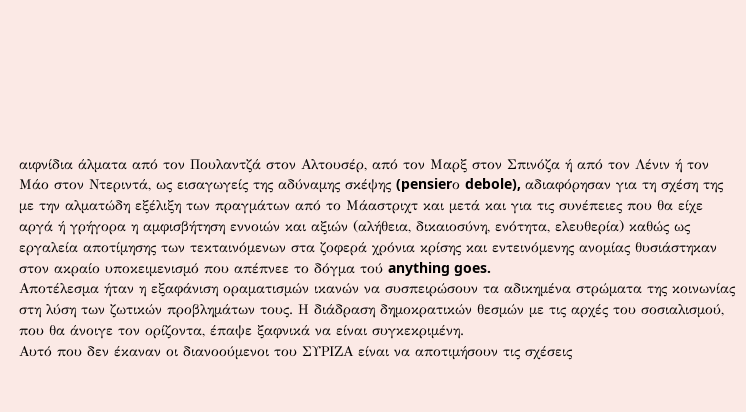αιφνίδια άλματα από τον Πουλαντζά στον Αλτουσέρ, από τον Μαρξ στον Σπινόζα ή από τον Λένιν ή τον Μάο στον Ντεριντά, ως εισαγωγείς της αδύναμης σκέψης (pensierο debole), αδιαφόρησαν για τη σχέση της με την αλματώδη εξέλιξη των πραγμάτων από το Μάαστριχτ και μετά και για τις συνέπειες που θα είχε αργά ή γρήγορα η αμφισβήτηση εννοιών και αξιών (αλήθεια, δικαιοσύνη, ενότητα, ελευθερία) καθώς ως εργαλεία αποτίμησης των τεκταινόμενων στα ζοφερά χρόνια κρίσης και εντεινόμενης ανομίας θυσιάστηκαν στον ακραίο υποκειμενισμό που απέπνεε το δόγμα τού anything goes.
Αποτέλεσμα ήταν η εξαφάνιση οραματισμών ικανών να συσπειρώσουν τα αδικημένα στρώματα της κοινωνίας στη λύση των ζωτικών προβλημάτων τους. Η διάδραση δημοκρατικών θεσμών με τις αρχές του σοσιαλισμού, που θα άνοιγε τον ορίζοντα, έπαψε ξαφνικά να είναι συγκεκριμένη.
Αυτό που δεν έκαναν οι διανοούμενοι του ΣΥΡΙΖΑ είναι να αποτιμήσουν τις σχέσεις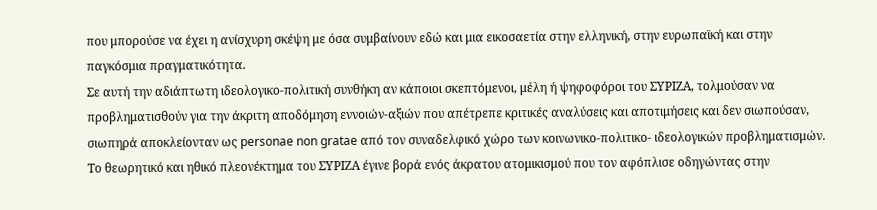που μπορούσε να έχει η ανίσχυρη σκέψη με όσα συμβαίνουν εδώ και μια εικοσαετία στην ελληνική, στην ευρωπαϊκή και στην παγκόσμια πραγματικότητα.
Σε αυτή την αδιάπτωτη ιδεολογικο-πολιτική συνθήκη αν κάποιοι σκεπτόμενοι, μέλη ή ψηφοφόροι του ΣΥΡΙΖΑ, τολμούσαν να προβληματισθούν για την άκριτη αποδόμηση εννοιών-αξιών που απέτρεπε κριτικές αναλύσεις και αποτιμήσεις και δεν σιωπούσαν, σιωπηρά αποκλείονταν ως personae non gratae από τον συναδελφικό χώρο των κοινωνικο-πολιτικο- ιδεολογικών προβληματισμών. Το θεωρητικό και ηθικό πλεονέκτημα του ΣΥΡΙΖΑ έγινε βορά ενός άκρατου ατομικισμού που τον αφόπλισε οδηγώντας στην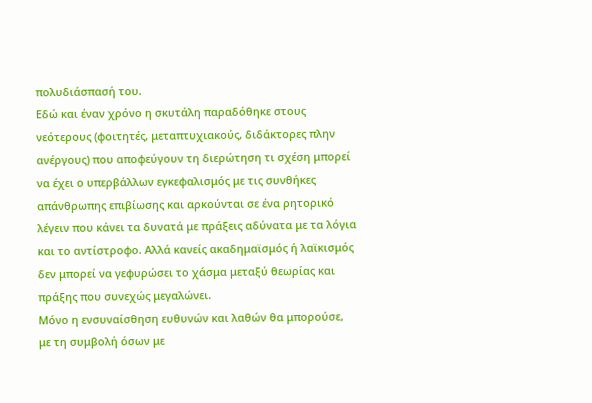πολυδιάσπασή του.
Εδώ και έναν χρόνο η σκυτάλη παραδόθηκε στους νεότερους (φοιτητές, μεταπτυχιακούς, διδάκτορες πλην ανέργους) που αποφεύγουν τη διερώτηση τι σχέση μπορεί να έχει ο υπερβάλλων εγκεφαλισμός με τις συνθήκες απάνθρωπης επιβίωσης και αρκούνται σε ένα ρητορικό λέγειν που κάνει τα δυνατά με πράξεις αδύνατα με τα λόγια και το αντίστροφο. Αλλά κανείς ακαδημαϊσμός ή λαϊκισμός δεν μπορεί να γεφυρώσει το χάσμα μεταξύ θεωρίας και πράξης που συνεχώς μεγαλώνει.
Μόνο η ενσυναίσθηση ευθυνών και λαθών θα μπορούσε, με τη συμβολή όσων με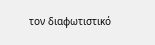τον διαφωτιστικό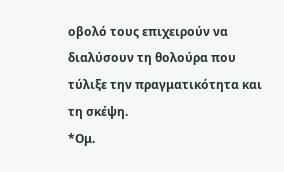οβολό τους επιχειρούν να διαλύσουν τη θολούρα που τύλιξε την πραγματικότητα και τη σκέψη.
*Ομ.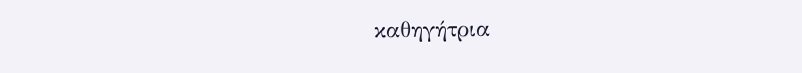καθηγήτρια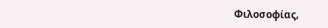Φιλοσοφίας,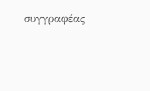συγγραφέας